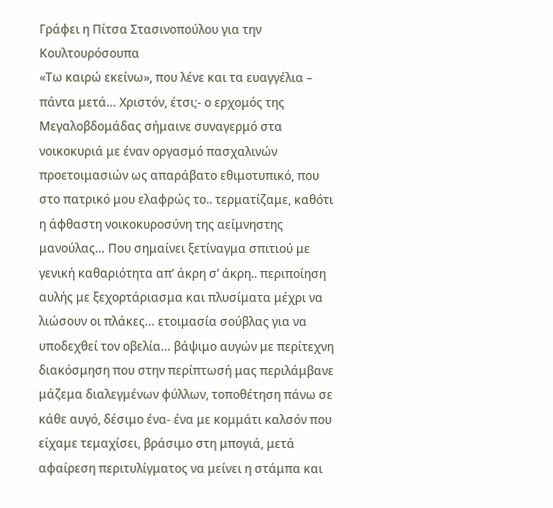Γράφει η Πίτσα Στασινοπούλου για την Κουλτουρόσουπα
«Τω καιρώ εκείνω», που λένε και τα ευαγγέλια – πάντα μετά… Χριστόν, έτσι;- ο ερχομός της Μεγαλοβδομάδας σήμαινε συναγερμό στα νοικοκυριά με έναν οργασμό πασχαλινών προετοιμασιών ως απαράβατο εθιμοτυπικό, που στο πατρικό μου ελαφρώς το.. τερματίζαμε, καθότι η άφθαστη νοικοκυροσύνη της αείμνηστης μανούλας… Που σημαίνει ξετίναγμα σπιτιού με γενική καθαριότητα απ’ άκρη σ’ άκρη.. περιποίηση αυλής με ξεχορτάριασμα και πλυσίματα μέχρι να λιώσουν οι πλάκες… ετοιμασία σούβλας για να υποδεχθεί τον οβελία… βάψιμο αυγών με περίτεχνη διακόσμηση που στην περίπτωσή μας περιλάμβανε μάζεμα διαλεγμένων φύλλων, τοποθέτηση πάνω σε κάθε αυγό, δέσιμο ένα- ένα με κομμάτι καλσόν που είχαμε τεμαχίσει, βράσιμο στη μπογιά, μετά αφαίρεση περιτυλίγματος να μείνει η στάμπα και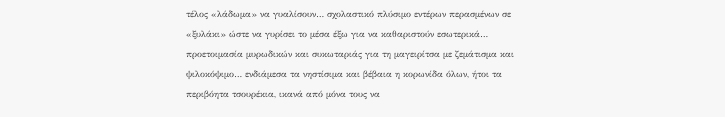τέλος «λάδωμα» να γυαλίσουν… σχολαστικό πλύσιμο εντέρων περασμένων σε «ξυλάκι» ώστε να γυρίσει το μέσα έξω για να καθαριστούν εσωτερικά… προετοιμασία μυρωδικών και συκωταριάς για τη μαγειρίτσα με ζεμάτισμα και ψιλοκόψιμο… ενδιάμεσα τα νηστίσιμα και βέβαια η κορωνίδα όλων, ήτοι τα περιβόητα τσουρέκια, ικανά από μόνα τους να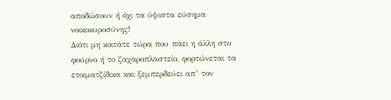αποδώσουν ή όχι τα ύψιστα εύσημα νοικοκυροσύνης!
Διότι μη κοιτάτε τώρα που πάει η άλλη στο φούρνο ή το ζαχαροπλαστείο, φορτώνεται τα ετοιματζίδικα και ξεμπερδεύει απ’ τον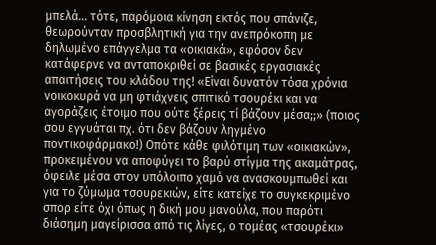μπελά… τότε, παρόμοια κίνηση εκτός που σπάνιζε, θεωρούνταν προσβλητική για την ανεπρόκοπη με δηλωμένο επάγγελμα τα «οικιακά», εφόσον δεν κατάφερνε να ανταποκριθεί σε βασικές εργασιακές απαιτήσεις του κλάδου της! «Είναι δυνατόν τόσα χρόνια νοικοκυρά να μη φτιάχνεις σπιτικό τσουρέκι και να αγοράζεις έτοιμο που ούτε ξέρεις τί βάζουν μέσα;;» (ποιος σου εγγυάται πχ. ότι δεν βάζουν ληγμένο ποντικοφάρμακο!) Οπότε κάθε φιλότιμη των «οικιακών», προκειμένου να αποφύγει το βαρύ στίγμα της ακαμάτρας, όφειλε μέσα στον υπόλοιπο χαμό να ανασκουμπωθεί και για το ζύμωμα τσουρεκιών, είτε κατείχε το συγκεκριμένο σπορ είτε όχι όπως η δική μου μανούλα, που παρότι διάσημη μαγείρισσα από τις λίγες, ο τομέας «τσουρέκι»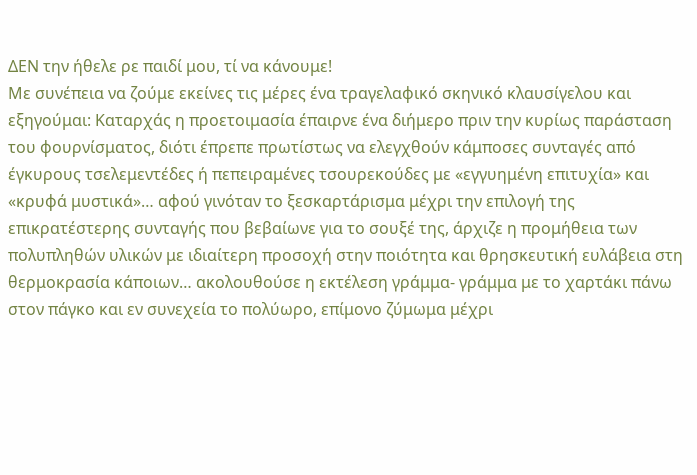ΔΕΝ την ήθελε ρε παιδί μου, τί να κάνουμε!
Με συνέπεια να ζούμε εκείνες τις μέρες ένα τραγελαφικό σκηνικό κλαυσίγελου και εξηγούμαι: Καταρχάς η προετοιμασία έπαιρνε ένα διήμερο πριν την κυρίως παράσταση του φουρνίσματος, διότι έπρεπε πρωτίστως να ελεγχθούν κάμποσες συνταγές από έγκυρους τσελεμεντέδες ή πεπειραμένες τσουρεκούδες με «εγγυημένη επιτυχία» και «κρυφά μυστικά»… αφού γινόταν το ξεσκαρτάρισμα μέχρι την επιλογή της επικρατέστερης συνταγής που βεβαίωνε για το σουξέ της, άρχιζε η προμήθεια των πολυπληθών υλικών με ιδιαίτερη προσοχή στην ποιότητα και θρησκευτική ευλάβεια στη θερμοκρασία κάποιων… ακολουθούσε η εκτέλεση γράμμα- γράμμα με το χαρτάκι πάνω στον πάγκο και εν συνεχεία το πολύωρο, επίμονο ζύμωμα μέχρι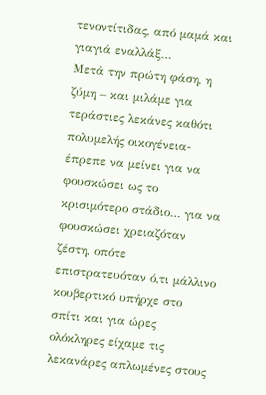τενοντίτιδας, από μαμά και γιαγιά εναλλάξ…
Μετά την πρώτη φάση, η ζύμη – και μιλάμε για τεράστιες λεκάνες καθότι πολυμελής οικογένεια- έπρεπε να μείνει για να φουσκώσει ως το κρισιμότερο στάδιο… για να φουσκώσει χρειαζόταν ζέστη, οπότε επιστρατευόταν ό,τι μάλλινο κουβερτικό υπήρχε στο σπίτι και για ώρες ολόκληρες είχαμε τις λεκανάρες απλωμένες στους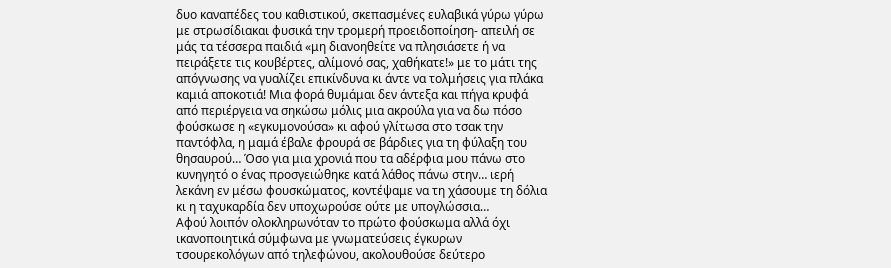δυο καναπέδες του καθιστικού, σκεπασμένες ευλαβικά γύρω γύρω με στρωσίδιακαι φυσικά την τρομερή προειδοποίηση- απειλή σε μάς τα τέσσερα παιδιά «μη διανοηθείτε να πλησιάσετε ή να πειράξετε τις κουβέρτες, αλίμονό σας, χαθήκατε!» με το μάτι της απόγνωσης να γυαλίζει επικίνδυνα κι άντε να τολμήσεις για πλάκα καμιά αποκοτιά! Μια φορά θυμάμαι δεν άντεξα και πήγα κρυφά από περιέργεια να σηκώσω μόλις μια ακρούλα για να δω πόσο φούσκωσε η «εγκυμονούσα» κι αφού γλίτωσα στο τσακ την παντόφλα, η μαμά έβαλε φρουρά σε βάρδιες για τη φύλαξη του θησαυρού… Όσο για μια χρονιά που τα αδέρφια μου πάνω στο κυνηγητό ο ένας προσγειώθηκε κατά λάθος πάνω στην… ιερή λεκάνη εν μέσω φουσκώματος, κοντέψαμε να τη χάσουμε τη δόλια κι η ταχυκαρδία δεν υποχωρούσε ούτε με υπογλώσσια…
Αφού λοιπόν ολοκληρωνόταν το πρώτο φούσκωμα αλλά όχι ικανοποιητικά σύμφωνα με γνωματεύσεις έγκυρων τσουρεκολόγων από τηλεφώνου, ακολουθούσε δεύτερο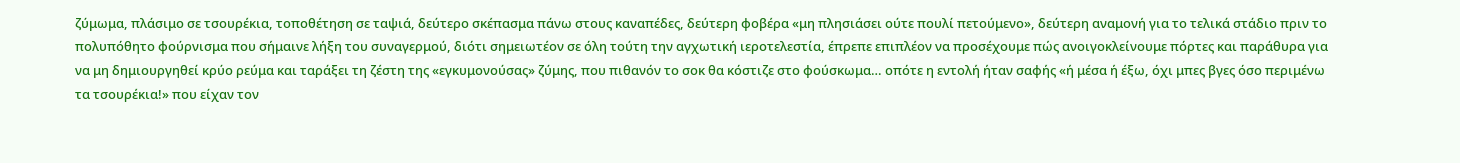ζύμωμα, πλάσιμο σε τσουρέκια, τοποθέτηση σε ταψιά, δεύτερο σκέπασμα πάνω στους καναπέδες, δεύτερη φοβέρα «μη πλησιάσει ούτε πουλί πετούμενο», δεύτερη αναμονή για το τελικά στάδιο πριν το πολυπόθητο φούρνισμα που σήμαινε λήξη του συναγερμού, διότι σημειωτέον σε όλη τούτη την αγχωτική ιεροτελεστία, έπρεπε επιπλέον να προσέχουμε πώς ανοιγοκλείνουμε πόρτες και παράθυρα για να μη δημιουργηθεί κρύο ρεύμα και ταράξει τη ζέστη της «εγκυμονούσας» ζύμης, που πιθανόν το σοκ θα κόστιζε στο φούσκωμα… οπότε η εντολή ήταν σαφής «ή μέσα ή έξω, όχι μπες βγες όσο περιμένω τα τσουρέκια!» που είχαν τον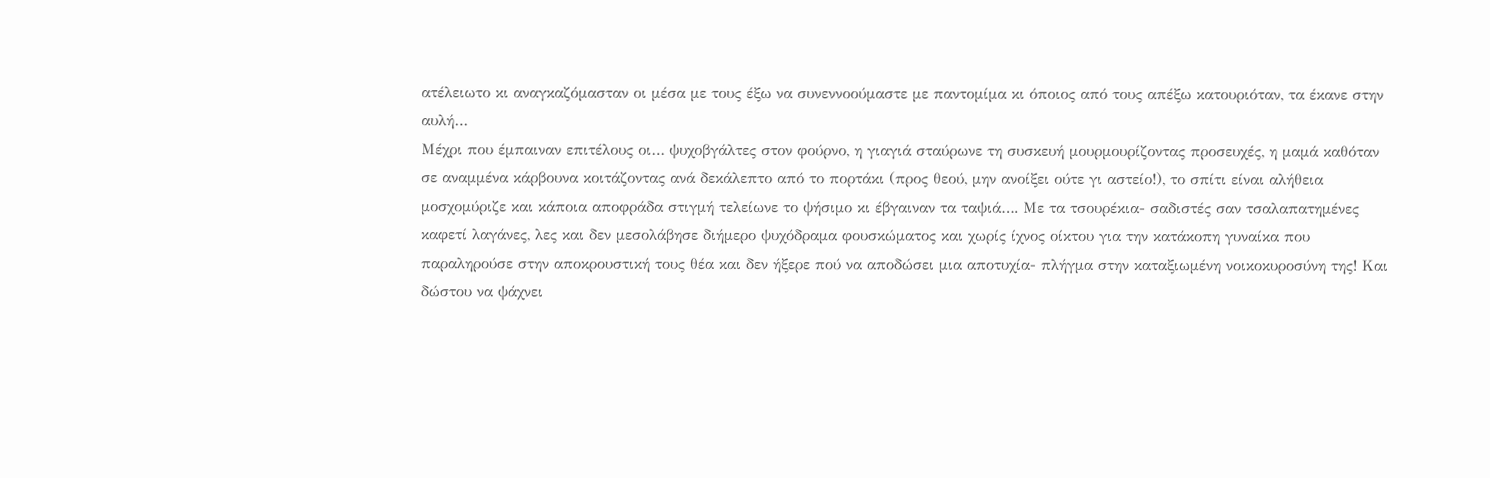ατέλειωτο κι αναγκαζόμασταν οι μέσα με τους έξω να συνεννοούμαστε με παντομίμα κι όποιος από τους απέξω κατουριόταν, τα έκανε στην αυλή…
Μέχρι που έμπαιναν επιτέλους οι… ψυχοβγάλτες στον φούρνο, η γιαγιά σταύρωνε τη συσκευή μουρμουρίζοντας προσευχές, η μαμά καθόταν σε αναμμένα κάρβουνα κοιτάζοντας ανά δεκάλεπτο από το πορτάκι (προς θεού, μην ανοίξει ούτε γι αστείο!), το σπίτι είναι αλήθεια μοσχομύριζε και κάποια αποφράδα στιγμή τελείωνε το ψήσιμο κι έβγαιναν τα ταψιά…. Με τα τσουρέκια- σαδιστές σαν τσαλαπατημένες καφετί λαγάνες, λες και δεν μεσολάβησε διήμερο ψυχόδραμα φουσκώματος και χωρίς ίχνος οίκτου για την κατάκοπη γυναίκα που παραληρούσε στην αποκρουστική τους θέα και δεν ήξερε πού να αποδώσει μια αποτυχία- πλήγμα στην καταξιωμένη νοικοκυροσύνη της! Και δώστου να ψάχνει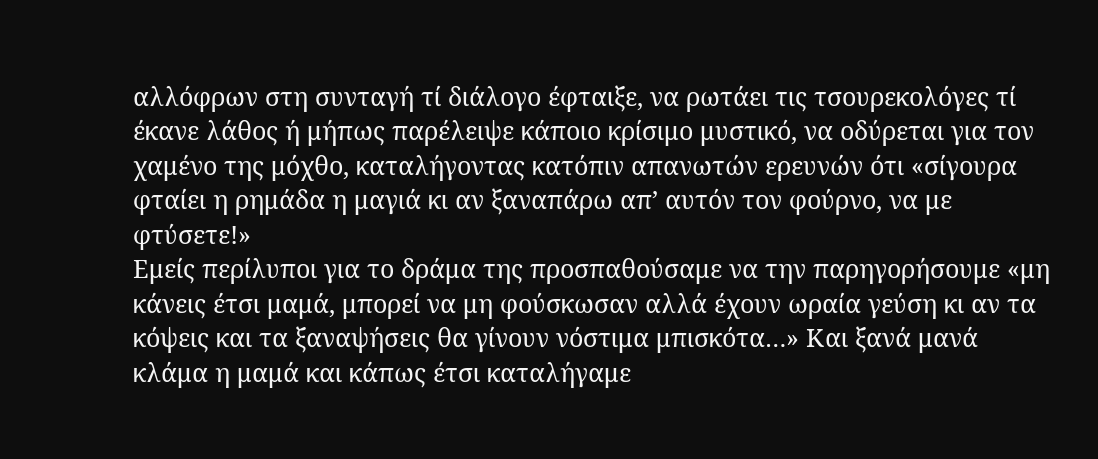αλλόφρων στη συνταγή τί διάλογο έφταιξε, να ρωτάει τις τσουρεκολόγες τί έκανε λάθος ή μήπως παρέλειψε κάποιο κρίσιμο μυστικό, να οδύρεται για τον χαμένο της μόχθο, καταλήγοντας κατόπιν απανωτών ερευνών ότι «σίγουρα φταίει η ρημάδα η μαγιά κι αν ξαναπάρω απ’ αυτόν τον φούρνο, να με φτύσετε!»
Εμείς περίλυποι για το δράμα της προσπαθούσαμε να την παρηγορήσουμε «μη κάνεις έτσι μαμά, μπορεί να μη φούσκωσαν αλλά έχουν ωραία γεύση κι αν τα κόψεις και τα ξαναψήσεις θα γίνουν νόστιμα μπισκότα…» Και ξανά μανά κλάμα η μαμά και κάπως έτσι καταλήγαμε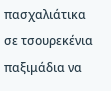πασχαλιάτικα σε τσουρεκένια παξιμάδια να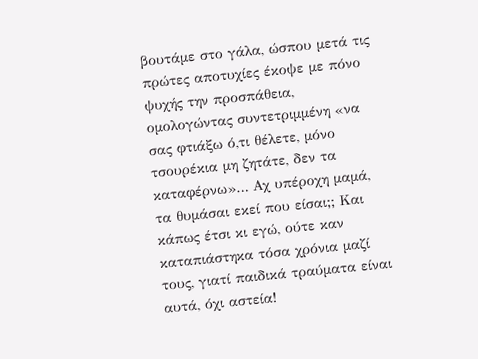βουτάμε στο γάλα, ώσπου μετά τις πρώτες αποτυχίες έκοψε με πόνο ψυχής την προσπάθεια, ομολογώντας συντετριμμένη «να σας φτιάξω ό,τι θέλετε, μόνο τσουρέκια μη ζητάτε, δεν τα καταφέρνω»… Αχ υπέροχη μαμά, τα θυμάσαι εκεί που είσαι;; Και κάπως έτσι κι εγώ, ούτε καν καταπιάστηκα τόσα χρόνια μαζί τους, γιατί παιδικά τραύματα είναι αυτά, όχι αστεία!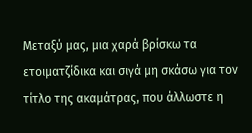Μεταξύ μας, μια χαρά βρίσκω τα ετοιματζίδικα και σιγά μη σκάσω για τον τίτλο της ακαμάτρας, που άλλωστε η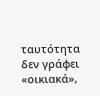ταυτότητα δεν γράφει «οικιακά»,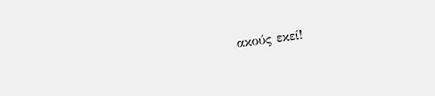ακούς εκεί!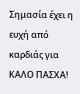Σημασία έχει η ευχή από καρδιάς για
ΚΑΛΟ ΠΑΣΧΑ!